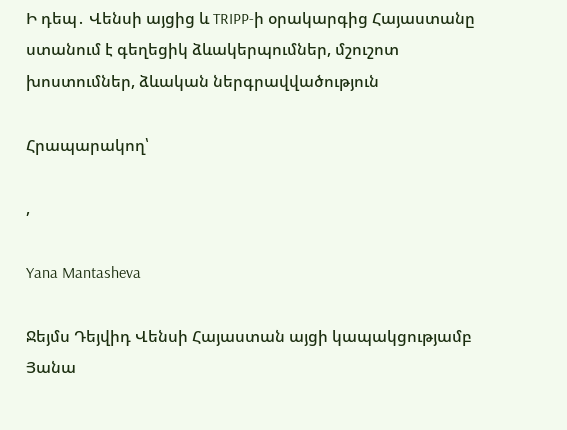Ի դեպ․ Վենսի այցից և TRIPP-ի օրակարգից Հայաստանը ստանում է գեղեցիկ ձևակերպումներ, մշուշոտ խոստումներ, ձևական ներգրավվածություն

Հրապարակող՝

,

Yana Mantasheva

Ջեյմս Դեյվիդ Վենսի Հայաստան այցի կապակցությամբ Յանա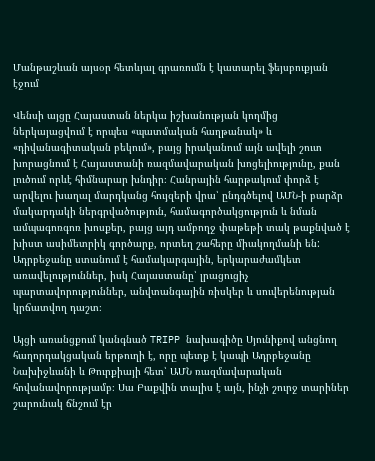Մանթաշևան այսօր հետևյալ գրառումն է կատարել ֆեյսբուքյան էջում

Վենսի այցը Հայաստան ներկա իշխանության կողմից ներկայացվում է որպես «պատմական հաղթանակ» և «դիվանագիտական բեկում», բայց իրականում այն ավելի շուտ խորացնում է Հայաստանի ռազմավարական խոցելիությունը, քան լուծում որևէ հիմնարար խնդիր։ Հանրային հարթակում փորձ է արվելու խաղալ մարդկանց հույզերի վրա՝ ընդգծելով ԱՄՆ-ի բարձր մակարդակի ներգրվածություն, համագործակցություն և նման ամպագոռգոռ խոսքեր, բայց այդ ամբողջ փաթեթի տակ թաքնված է խիստ ասիմետրիկ գործարք, որտեղ շահերը միակողմանի են:
Ադրբեջանը ստանում է համակարգային, երկարաժամկետ առավելություններ, իսկ Հայաստանը՝ լրացուցիչ պարտավորություններ, անվտանգային ռիսկեր և սուվերենության կրճատվող դաշտ։

Այցի առանցքում կանգնած TRIPP նախագիծը Սյունիքով անցնող հաղորդակցական երթուղի է, որը պետք է կապի Ադրբեջանը Նախիջևանի և Թուրքիայի հետ՝ ԱՄՆ ռազմավարական հովանավորությամբ։ Սա Բաքվին տալիս է այն, ինչի շուրջ տարիներ շարունակ ճնշում էր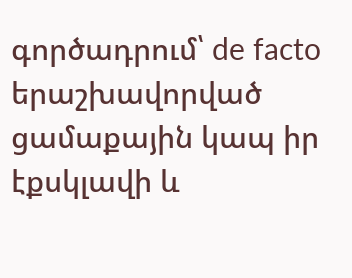գործադրում՝ de facto երաշխավորված ցամաքային կապ իր էքսկլավի և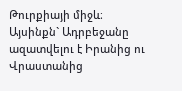Թուրքիայի միջև։ Այսինքն` Ադրբեջանը ազատվելու է Իրանից ու Վրաստանից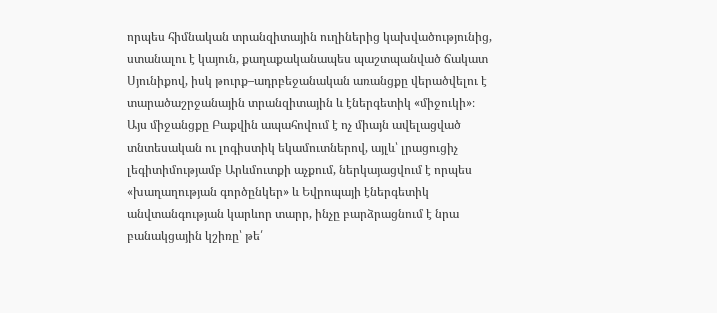որպես հիմնական տրանզիտային ուղիներից կախվածությունից, ստանալու է կայուն, քաղաքականապես պաշտպանված ճակատ Սյունիքով, իսկ թուրք–ադրբեջանական առանցքը վերածվելու է տարածաշրջանային տրանզիտային և էներգետիկ «միջուկի»։ Այս միջանցքը Բաքվին ապահովում է ոչ միայն ավելացված տնտեսական ու լոգիստիկ եկամուտներով, այլև՝ լրացուցիչ լեգիտիմությամբ Արևմուտքի աչքում, ներկայացվում է որպես «խաղաղության գործընկեր» և Եվրոպայի էներգետիկ անվտանգության կարևոր տարր, ինչը բարձրացնում է նրա բանակցային կշիռը՝ թե՛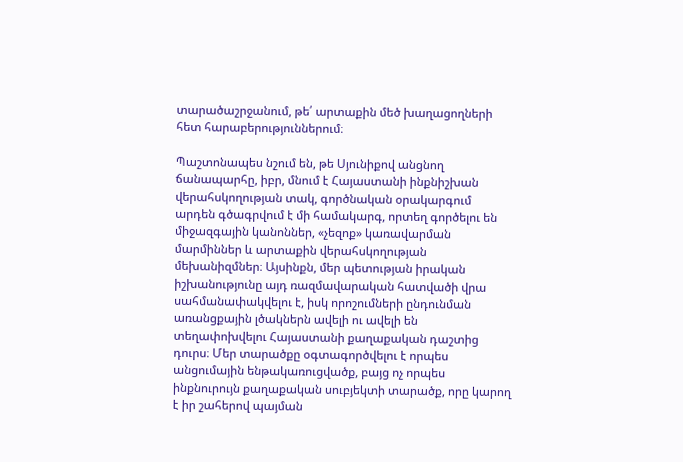տարածաշրջանում, թե՛ արտաքին մեծ խաղացողների հետ հարաբերություններում։

Պաշտոնապես նշում են, թե Սյունիքով անցնող ճանապարհը, իբր, մնում է Հայաստանի ինքնիշխան վերահսկողության տակ, գործնական օրակարգում արդեն գծագրվում է մի համակարգ, որտեղ գործելու են միջազգային կանոններ, «չեզոք» կառավարման մարմիններ և արտաքին վերահսկողության մեխանիզմներ։ Այսինքն, մեր պետության իրական իշխանությունը այդ ռազմավարական հատվածի վրա սահմանափակվելու է, իսկ որոշումների ընդունման առանցքային լծակներն ավելի ու ավելի են տեղափոխվելու Հայաստանի քաղաքական դաշտից դուրս։ Մեր տարածքը օգտագործվելու է որպես անցումային ենթակառուցվածք, բայց ոչ որպես ինքնուրույն քաղաքական սուբյեկտի տարածք, որը կարող է իր շահերով պայման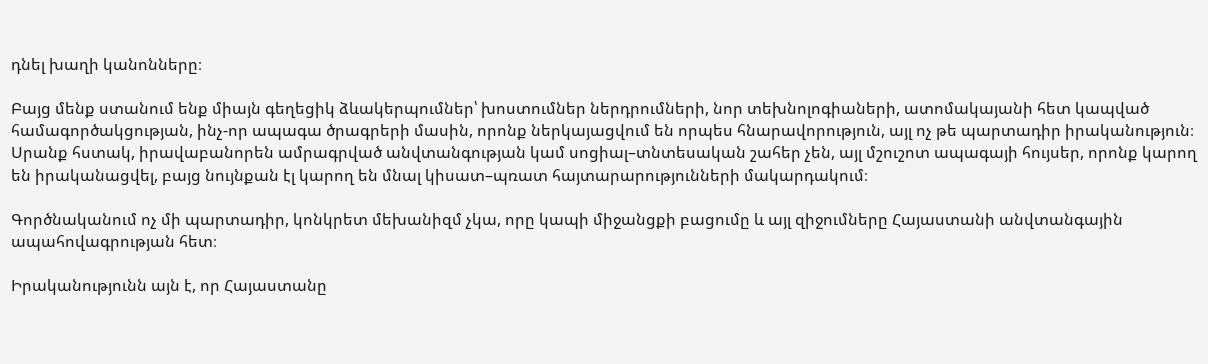դնել խաղի կանոնները։

Բայց մենք ստանում ենք միայն գեղեցիկ ձևակերպումներ՝ խոստումներ ներդրումների, նոր տեխնոլոգիաների, ատոմակայանի հետ կապված համագործակցության, ինչ-որ ապագա ծրագրերի մասին, որոնք ներկայացվում են որպես հնարավորություն, այլ ոչ թե պարտադիր իրականություն։ Սրանք հստակ, իրավաբանորեն ամրագրված անվտանգության կամ սոցիալ–տնտեսական շահեր չեն, այլ մշուշոտ ապագայի հույսեր, որոնք կարող են իրականացվել, բայց նույնքան էլ կարող են մնալ կիսատ–պռատ հայտարարությունների մակարդակում։

Գործնականում ոչ մի պարտադիր, կոնկրետ մեխանիզմ չկա, որը կապի միջանցքի բացումը և այլ զիջումները Հայաստանի անվտանգային ապահովագրության հետ։

Իրականությունն այն է, որ Հայաստանը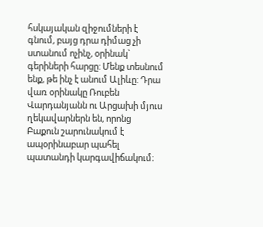հսկայական զիջումների է գնում, բայց դրա դիմաց չի ստանում ոչինչ, օրինակ` գերիների հարցը: Մենք տեսնում ենք, թե ինչ է անում Ալիևը: Դրա վառ օրինակը Ռուբեն Վարդանյանն ու Արցախի մյուս ղեկավարներն են, որոնց Բաքուն շարունակում է ապօրինաբար պահել պատանդի կարգավիճակում։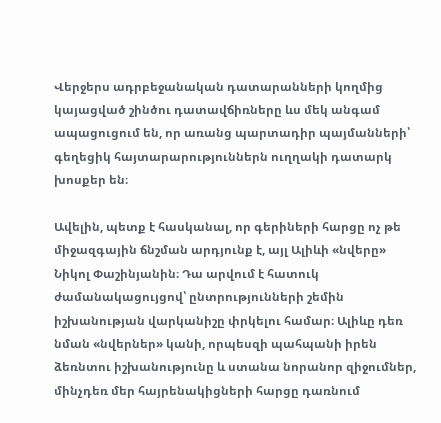Վերջերս ադրբեջանական դատարանների կողմից կայացված շինծու դատավճիռները ևս մեկ անգամ ապացուցում են, որ առանց պարտադիր պայմանների՝ գեղեցիկ հայտարարություններն ուղղակի դատարկ խոսքեր են։

Ավելին, պետք է հասկանալ, որ գերիների հարցը ոչ թե միջազգային ճնշման արդյունք է, այլ Ալիևի «նվերը» Նիկոլ Փաշինյանին։ Դա արվում է հատուկ ժամանակացույցով՝ ընտրությունների շեմին իշխանության վարկանիշը փրկելու համար։ Ալիևը դեռ նման «նվերներ» կանի, որպեսզի պահպանի իրեն ձեռնտու իշխանությունը և ստանա նորանոր զիջումներ, մինչդեռ մեր հայրենակիցների հարցը դառնում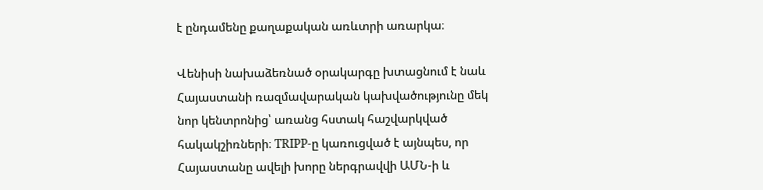է ընդամենը քաղաքական առևտրի առարկա։

Վենիսի նախաձեռնած օրակարգը խտացնում է նաև Հայաստանի ռազմավարական կախվածությունը մեկ նոր կենտրոնից՝ առանց հստակ հաշվարկված հակակշիռների։ TRIPP-ը կառուցված է այնպես, որ Հայաստանը ավելի խորը ներգրավվի ԱՄՆ-ի և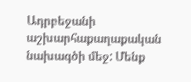Ադրբեջանի աշխարհաքաղաքական նախագծի մեջ: Մենք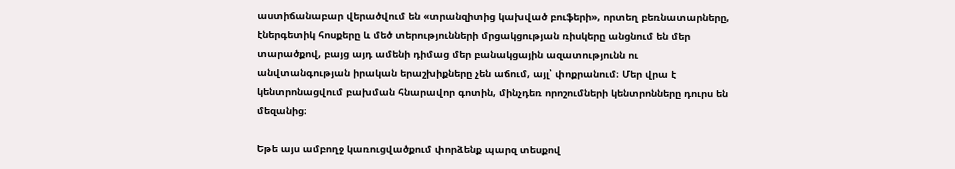աստիճանաբար վերածվում են «տրանզիտից կախված բուֆերի», որտեղ բեռնատարները, էներգետիկ հոսքերը և մեծ տերությունների մրցակցության ռիսկերը անցնում են մեր տարածքով, բայց այդ ամենի դիմաց մեր բանակցային ազատությունն ու անվտանգության իրական երաշխիքները չեն աճում, այլ՝ փոքրանում։ Մեր վրա է կենտրոնացվում բախման հնարավոր գոտին, մինչդեռ որոշումների կենտրոնները դուրս են մեզանից։

Եթե այս ամբողջ կառուցվածքում փորձենք պարզ տեսքով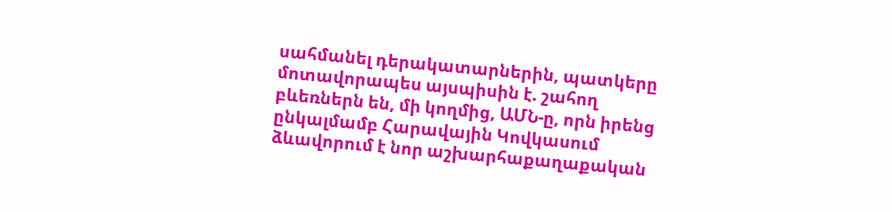սահմանել դերակատարներին, պատկերը մոտավորապես այսպիսին է. շահող բևեռներն են, մի կողմից, ԱՄՆ-ը, որն իրենց ընկալմամբ Հարավային Կովկասում ձևավորում է նոր աշխարհաքաղաքական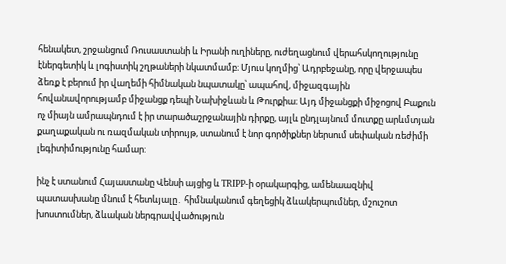հենակետ, շրջանցում Ռուսաստանի և Իրանի ուղիները, ուժեղացնում վերահսկողությունը էներգետիկ և լոգիստիկ շղթաների նկատմամբ։ Մյուս կողմից՝ Ադրբեջանը, որը վերջապես ձեռք է բերում իր վաղեմի հիմնական նպատակը՝ ապահով, միջազգային հովանավորությամբ միջանցք դեպի Նախիջևան և Թուրքիա։ Այդ միջանցքի միջոցով Բաքուն ոչ միայն ամրապնդում է իր տարածաշրջանային դիրքը, այլև ընդլայնում մուտքը արևմտյան քաղաքական ու ռազմական տիրույթ, ստանում է նոր գործիքներ ներսում սեփական ռեժիմի լեգիտիմությունը համար:

ինչ է ստանում Հայաստանը Վենսի այցից և TRIPP-ի օրակարգից, ամենաազնիվ պատասխանը մնում է հետևյալը․ հիմնականում գեղեցիկ ձևակերպումներ, մշուշոտ խոստումներ, ձևական ներգրավվածություն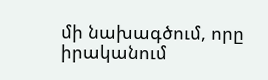մի նախագծում, որը իրականում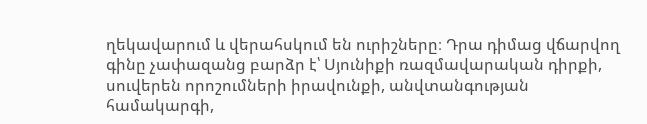ղեկավարում և վերահսկում են ուրիշները։ Դրա դիմաց վճարվող գինը չափազանց բարձր է՝ Սյունիքի ռազմավարական դիրքի, սուվերեն որոշումների իրավունքի, անվտանգության համակարգի,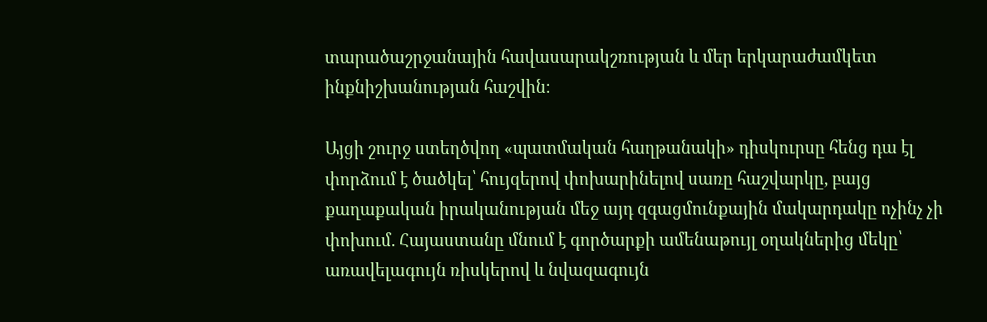տարածաշրջանային հավասարակշռության և մեր երկարաժամկետ ինքնիշխանության հաշվին։

Այցի շուրջ ստեղծվող «պատմական հաղթանակի» դիսկուրսը հենց դա էլ փորձում է ծածկել՝ հույզերով փոխարինելով սառը հաշվարկը, բայց քաղաքական իրականության մեջ այդ զգացմունքային մակարդակը ոչինչ չի փոխում. Հայաստանը մնում է գործարքի ամենաթույլ օղակներից մեկը՝ առավելագույն ռիսկերով և նվազագույն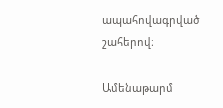ապահովագրված շահերով։

Ամենաթարմ